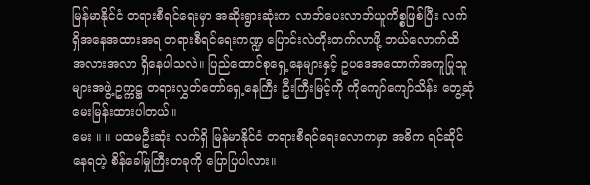မြန်မာနိုင်ငံ တရားစီရင်ရေးမှာ အဆိုးရွားဆုံးက လာဘ်ပေးလာဘ်ယူကိစ္စဖြစ်ပြီး လက်ရှိအနေအထားအရ တရားစီရင်ရေးကဏ္ဍ ပြောင်းလဲတိုးတက်လာဖို့ ဘယ်လောက်ထိ အလားအလာ ရှိနေပါသလဲ။ ပြည်ထောင်စုရှေ့နေများနှင့် ဥပဒေအထောက်အကူပြုသူများအဖွဲ့ ဥက္ကဋ္ဌ တရားလွှတ်တော်ရှေ့နေကြီး ဦးကြီးမြင့်ကို ကိုကျော်ကျော်သိန်း တွေ့ဆုံမေးမြန်းထားပါတယ်။
မေး ။ ။ ပထမဦးဆုံး လက်ရှိ မြန်မာနိုင်ငံ တရားစီရင်ရေးလောကမှာ အဓိက ရင်ဆိုင်နေရတဲ့ စိန်ခေါ်မှုကြီးတခုကို ပြောပြပါလား။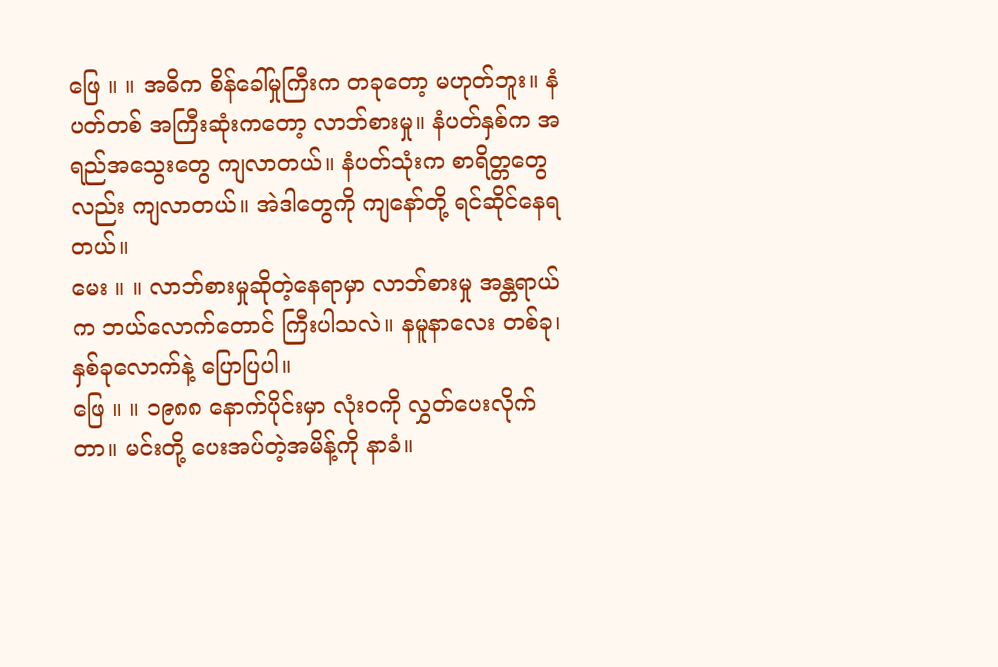ဖြေ ။ ။ အဓိက စိန်ခေါ်မှုကြီးက တခုတော့ မဟုတ်ဘူး။ နံပတ်တစ် အကြီးဆုံးကတော့ လာဘ်စားမှု။ နံပတ်နှစ်က အရည်အသွေးတွေ ကျလာတယ်။ နံပတ်သုံးက စာရိတ္တတွေလည်း ကျလာတယ်။ အဲဒါတွေကို ကျနော်တို့ ရင်ဆိုင်နေရတယ်။
မေး ။ ။ လာဘ်စားမှုဆိုတဲ့နေရာမှာ လာဘ်စားမှု အန္တရာယ်က ဘယ်လောက်တောင် ကြီးပါသလဲ။ နမူနာလေး တစ်ခု၊ နှစ်ခုလောက်နဲ့ ပြောပြပါ။
ဖြေ ။ ။ ၁၉၈၈ နောက်ပိုင်းမှာ လုံးဝကို လွှတ်ပေးလိုက်တာ။ မင်းတို့ ပေးအပ်တဲ့အမိန့်ကို နာခံ။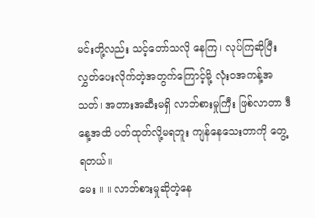မင်းတို့လည်း သင့်တော်သလို နေကြ၊ လုပ်ကြဆိုပြီး လွှတ်ပေးလိုက်တဲ့အတွက်ကြောင့်မို့ လုံးဝအကန့်အသတ်၊ အတားအဆီးမရှိ လာဘ်စားမှုကြီး ဖြစ်လာတာ ဒီနေ့အထိ ပတ်ထုတ်လို့မရဘူး ကျန်နေသေးတာကို တွေ့ရတယ်။
မေး ။ ။ လာဘ်စားမှုဆိုတဲ့နေ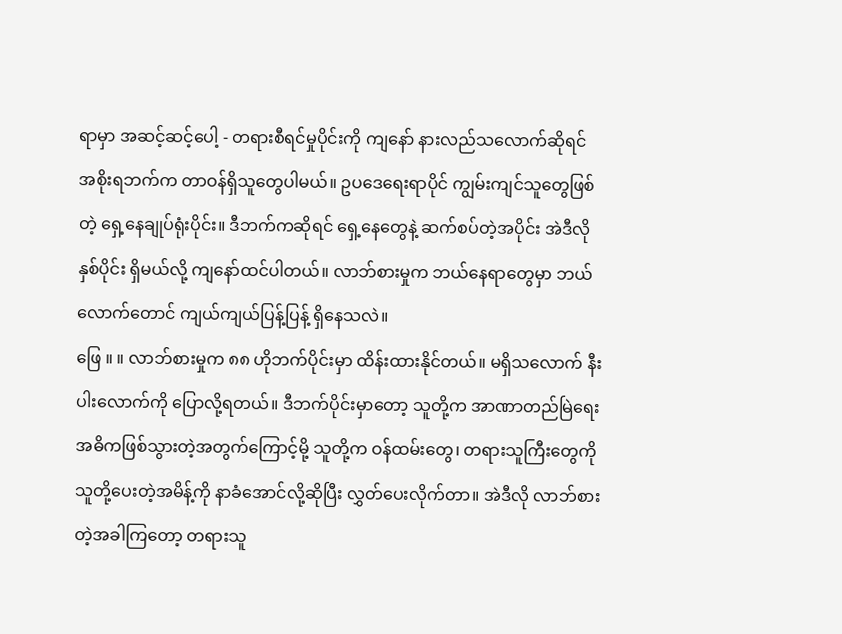ရာမှာ အဆင့်ဆင့်ပေါ့ - တရားစီရင်မှုပိုင်းကို ကျနော် နားလည်သလောက်ဆိုရင် အစိုးရဘက်က တာဝန်ရှိသူတွေပါမယ်။ ဥပဒေရေးရာပိုင် ကျွမ်းကျင်သူတွေဖြစ်တဲ့ ရှေ့နေချုပ်ရုံးပိုင်း။ ဒီဘက်ကဆိုရင် ရှေ့နေတွေနဲ့ ဆက်စပ်တဲ့အပိုင်း အဲဒီလိုနှစ်ပိုင်း ရှိမယ်လို့ ကျနော်ထင်ပါတယ်။ လာဘ်စားမှုက ဘယ်နေရာတွေမှာ ဘယ်လောက်တောင် ကျယ်ကျယ်ပြန့်ပြန့် ရှိနေသလဲ။
ဖြေ ။ ။ လာဘ်စားမှုက ၈၈ ဟိုဘက်ပိုင်းမှာ ထိန်းထားနိုင်တယ်။ မရှိသလောက် နီးပါးလောက်ကို ပြောလို့ရတယ်။ ဒီဘက်ပိုင်းမှာတော့ သူတို့က အာဏာတည်မြဲရေး အဓိကဖြစ်သွားတဲ့အတွက်ကြောင့်မို့ သူတို့က ဝန်ထမ်းတွေ၊ တရားသူကြီးတွေကို သူတို့ပေးတဲ့အမိန့်ကို နာခံအောင်လို့ဆိုပြီး လွှတ်ပေးလိုက်တာ။ အဲဒီလို လာဘ်စားတဲ့အခါကြတော့ တရားသူ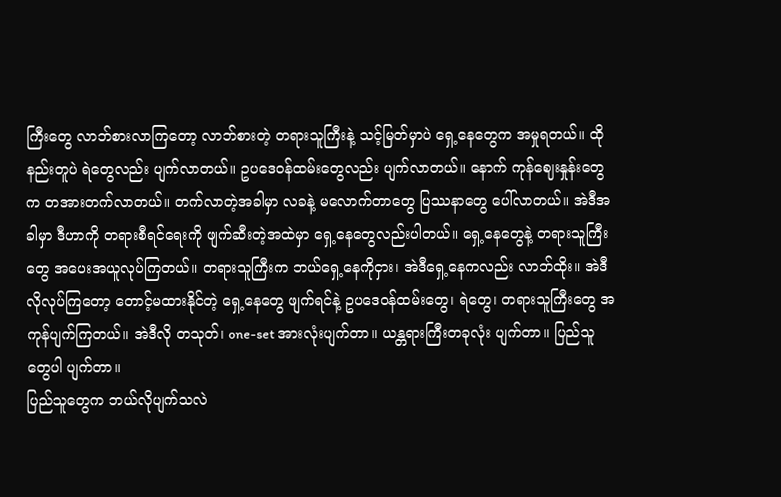ကြီးတွေ လာဘ်စားလာကြတော့ လာဘ်စားတဲ့ တရားသူကြီးနဲ့ သင့်မြတ်မှာပဲ ရှေ့နေတွေက အမှုရတယ်။ ထိုနည်းတူပဲ ရဲတွေလည်း ပျက်လာတယ်။ ဥပဒေဝန်ထမ်းတွေလည်း ပျက်လာတယ်။ နောက် ကုန်ဈေးနှုန်းတွေက တအားတက်လာတယ်။ တက်လာတဲ့အခါမှာ လခနဲ့ မလောက်တာတွေ ပြဿနာတွေ ပေါ်လာတယ်။ အဲဒီအခါမှာ ဒီဟာကို တရားစီရင်ရေးကို ဖျက်ဆီးတဲ့အထဲမှာ ရှေ့နေတွေလည်းပါတယ်။ ရှေ့နေတွေနဲ့ တရားသူကြီးတွေ အပေးအယူလုပ်ကြတယ်။ တရားသူကြီးက ဘယ်ရှေ့နေကိုငှား၊ အဲဒီရှေ့နေကလည်း လာဘ်ထိုး။ အဲဒီလိုလုပ်ကြတော့ တောင့်မထားနိုင်တဲ့ ရှေ့နေတွေ ဖျက်ရင်နဲ့ ဥပဒေဝန်ထမ်းတွေ၊ ရဲတွေ၊ တရားသူကြီးတွေ အကုန်ပျက်ကြတယ်။ အဲဒီလို တသုတ်၊ one-set အားလုံးပျက်တာ။ ယန္တရားကြီးတခုလုံး ပျက်တာ။ ပြည်သူတွေပါ ပျက်တာ။
ပြည်သူတွေက ဘယ်လိုပျက်သလဲ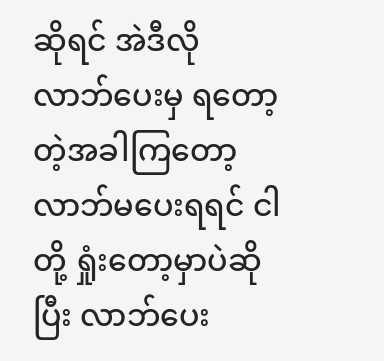ဆိုရင် အဲဒီလို လာဘ်ပေးမှ ရတော့တဲ့အခါကြတော့ လာဘ်မပေးရရင် ငါတို့ ရှုံးတော့မှာပဲဆိုပြီး လာဘ်ပေး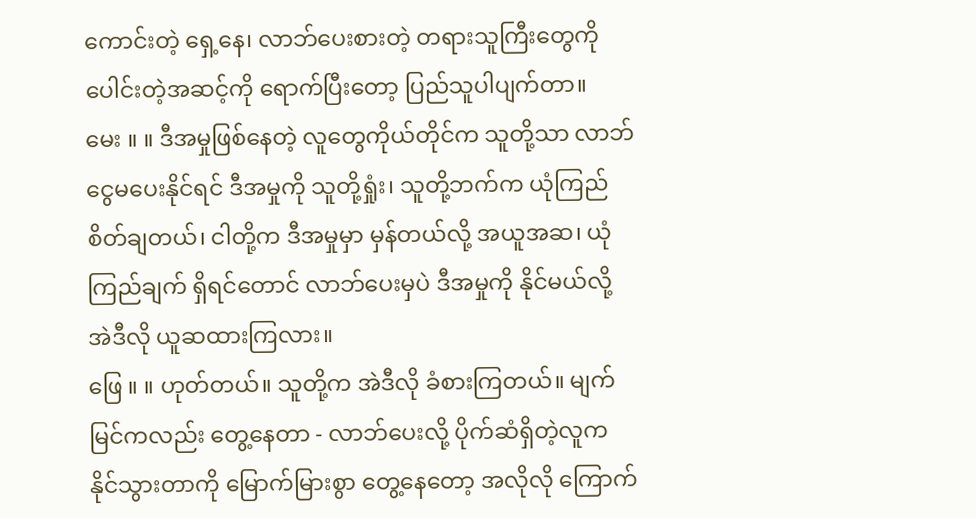ကောင်းတဲ့ ရှေ့နေ၊ လာဘ်ပေးစားတဲ့ တရားသူကြီးတွေကို ပေါင်းတဲ့အဆင့်ကို ရောက်ပြီးတော့ ပြည်သူပါပျက်တာ။
မေး ။ ။ ဒီအမှုဖြစ်နေတဲ့ လူတွေကိုယ်တိုင်က သူတို့သာ လာဘ်ငွေမပေးနိုင်ရင် ဒီအမှုကို သူတို့ရှုံး၊ သူတို့ဘက်က ယုံကြည်စိတ်ချတယ်၊ ငါတို့က ဒီအမှုမှာ မှန်တယ်လို့ အယူအဆ၊ ယုံကြည်ချက် ရှိရင်တောင် လာဘ်ပေးမှပဲ ဒီအမှုကို နိုင်မယ်လို့ အဲဒီလို ယူဆထားကြလား။
ဖြေ ။ ။ ဟုတ်တယ်။ သူတို့က အဲဒီလို ခံစားကြတယ်။ မျက်မြင်ကလည်း တွေ့နေတာ - လာဘ်ပေးလို့ ပိုက်ဆံရှိတဲ့လူက နိုင်သွားတာကို မြောက်မြားစွာ တွေ့နေတော့ အလိုလို ကြောက်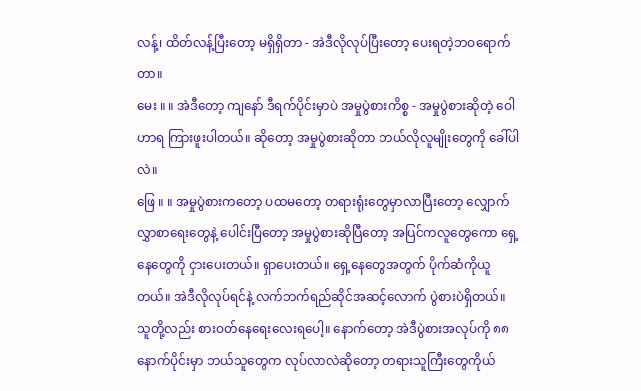လန့်၊ ထိတ်လန့်ပြီးတော့ မရှိရှိတာ - အဲဒီလိုလုပ်ပြီးတော့ ပေးရတဲ့ဘဝရောက်တာ။
မေး ။ ။ အဲဒီတော့ ကျနော် ဒီရက်ပိုင်းမှာပဲ အမှုပွဲစားကိစ္စ - အမှုပွဲစားဆိုတဲ့ ဝေါဟာရ ကြားဖူးပါတယ်။ ဆိုတော့ အမှုပွဲစားဆိုတာ ဘယ်လိုလူမျိုးတွေကို ခေါ်ပါလဲ။
ဖြေ ။ ။ အမှုပွဲစားကတော့ ပထမတော့ တရားရုံးတွေမှာလာပြီးတော့ လျှောက်လွှာစာရေးတွေနဲ့ ပေါင်းပြီတော့ အမှုပွဲစားဆိုပြီတော့ အပြင်ကလူတွေကော ရှေ့နေတွေကို ငှားပေးတယ်။ ရှာပေးတယ်။ ရှေ့နေတွေအတွက် ပိုက်ဆံကိုယူတယ်။ အဲဒီလိုလုပ်ရင်နဲ့ လက်ဘက်ရည်ဆိုင်အဆင့်လောက် ပွဲစားပဲရှိတယ်။ သူတို့လည်း စားဝတ်နေရေးလေးရပေါ့။ နောက်တော့ အဲဒီပွဲစားအလုပ်ကို ၈၈ နောက်ပိုင်းမှာ ဘယ်သူတွေက လုပ်လာလဲဆိုတော့ တရားသူကြီးတွေကိုယ်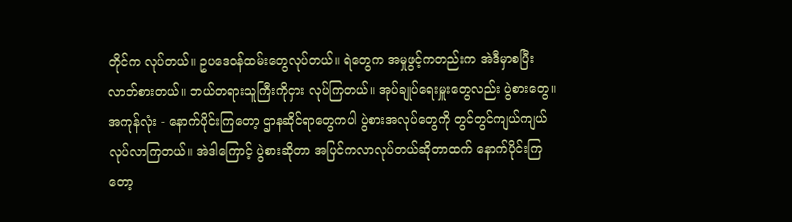တိုင်က လုပ်တယ်။ ဥပဒေဝန်ထမ်းတွေလုပ်တယ်။ ရဲတွေက အမှုဖွင့်ကတည်းက အဲဒီမှာစပြီး လာဘ်စားတယ်။ ဘယ်တရားသူကြီးကိုငှား လုပ်ကြတယ်။ အုပ်ချုပ်ရေးမှူးတွေလည်း ပွဲစားတွေ။ အကုန်လုံး - နောက်ပိုင်းကြတော့ ဌာနဆိုင်ရာတွေကပါ ပွဲစားအလုပ်တွေကို တွင်တွင်ကျယ်ကျယ် လုပ်လာကြတယ်။ အဲဒါကြောင့် ပွဲစားဆိုတာ အပြင်ကလာလုပ်တယ်ဆိုတာထက် နောက်ပိုင်းကြတော့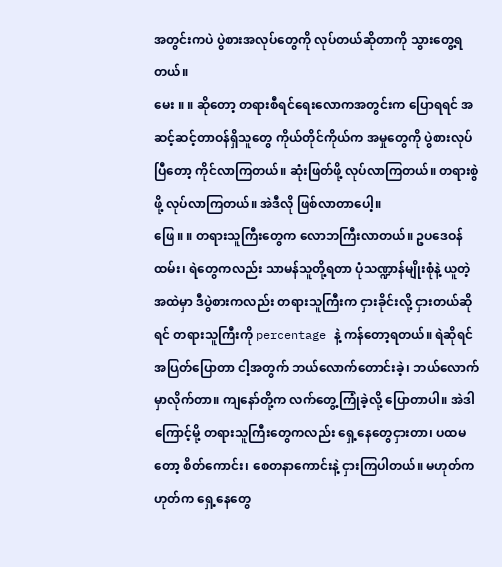အတွင်းကပဲ ပွဲစားအလုပ်တွေကို လုပ်တယ်ဆိုတာကို သွားတွေ့ရတယ်။
မေး ။ ။ ဆိုတော့ တရားစီရင်ရေးလောကအတွင်းက ပြောရရင် အဆင့်ဆင့်တာဝန်ရှိသူတွေ ကိုယ်တိုင်ကိုယ်က အမှုတွေကို ပွဲစားလုပ်ပြီတော့ ကိုင်လာကြတယ်။ ဆုံးဖြတ်ဖို့ လုပ်လာကြတယ်။ တရားစွဲဖို့ လုပ်လာကြတယ်။ အဲဒီလို ဖြစ်လာတာပေါ့။
ဖြေ ။ ။ တရားသူကြီးတွေက လောဘကြီးလာတယ်။ ဥပဒေဝန်ထမ်း၊ ရဲတွေကလည်း သာမန်သူတို့ရတာ ပုံသဏ္ဍာန်မျိုးစုံနဲ့ ယူတဲ့အထဲမှာ ဒီပွဲစားကလည်း တရားသူကြီးက ငှားခိုင်းလို့ ငှားတယ်ဆိုရင် တရားသူကြီးကို percentage နဲ့ ကန်တော့ရတယ်။ ရဲဆိုရင် အပြတ်ပြောတာ ငါ့အတွက် ဘယ်လောက်တောင်းခဲ့၊ ဘယ်လောက်မှာလိုက်တာ။ ကျနော်တို့က လက်တွေ့ကြုံခဲ့လို့ ပြောတာပါ။ အဲဒါကြောင့်မို့ တရားသူကြီးတွေကလည်း ရှေ့နေတွေငှားတာ၊ ပထမတော့ စိတ်ကောင်း၊ စေတနာကောင်းနဲ့ ငှားကြပါတယ်။ မဟုတ်ကဟုတ်က ရှေ့နေတွေ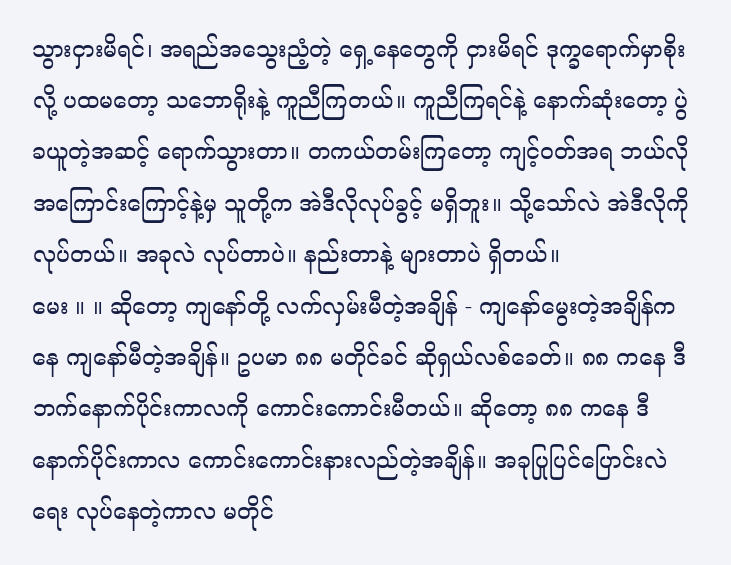သွားငှားမိရင်၊ အရည်အသွေးညံ့တဲ့ ရှေ့နေတွေကို ငှားမိရင် ဒုက္ခရောက်မှာစိုးလို့ ပထမတော့ သဘောရိုးနဲ့ ကူညီကြတယ်။ ကူညီကြရင်နဲ့ နောက်ဆုံးတော့ ပွဲခယူတဲ့အဆင့် ရောက်သွားတာ။ တကယ်တမ်းကြတော့ ကျင့်ဝတ်အရ ဘယ်လိုအကြောင်းကြောင့်နဲ့မှ သူတို့က အဲဒီလိုလုပ်ခွင့် မရှိဘူး။ သို့သော်လဲ အဲဒီလိုကိုလုပ်တယ်။ အခုလဲ လုပ်တာပဲ။ နည်းတာနဲ့ များတာပဲ ရှိတယ်။
မေး ။ ။ ဆိုတော့ ကျနော်တို့ လက်လှမ်းမီတဲ့အချိန် - ကျနော်မွေးတဲ့အချိန်ကနေ ကျနော်မီတဲ့အချိန်။ ဥပမာ ၈၈ မတိုင်ခင် ဆိုရှယ်လစ်ခေတ်။ ၈၈ ကနေ ဒီဘက်နောက်ပိုင်းကာလကို ကောင်းကောင်းမီတယ်။ ဆိုတော့ ၈၈ ကနေ ဒီနောက်ပိုင်းကာလ ကောင်းကောင်းနားလည်တဲ့အချိန်။ အခုပြုပြင်ပြောင်းလဲရေး လုပ်နေတဲ့ကာလ မတိုင်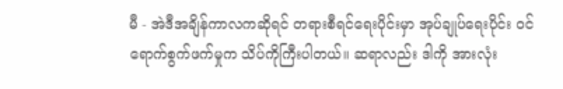မီ - အဲဒီအချိန်ကာလကဆိုရင် တရားစီရင်ရေးပိုင်းမှာ အုပ်ချုပ်ရေးပိုင်း ဝင်ရောက်စွက်ဖက်မှုက သိပ်ကိုကြီးပါတယ်။ ဆရာလည်း ဒါကို အားလုံး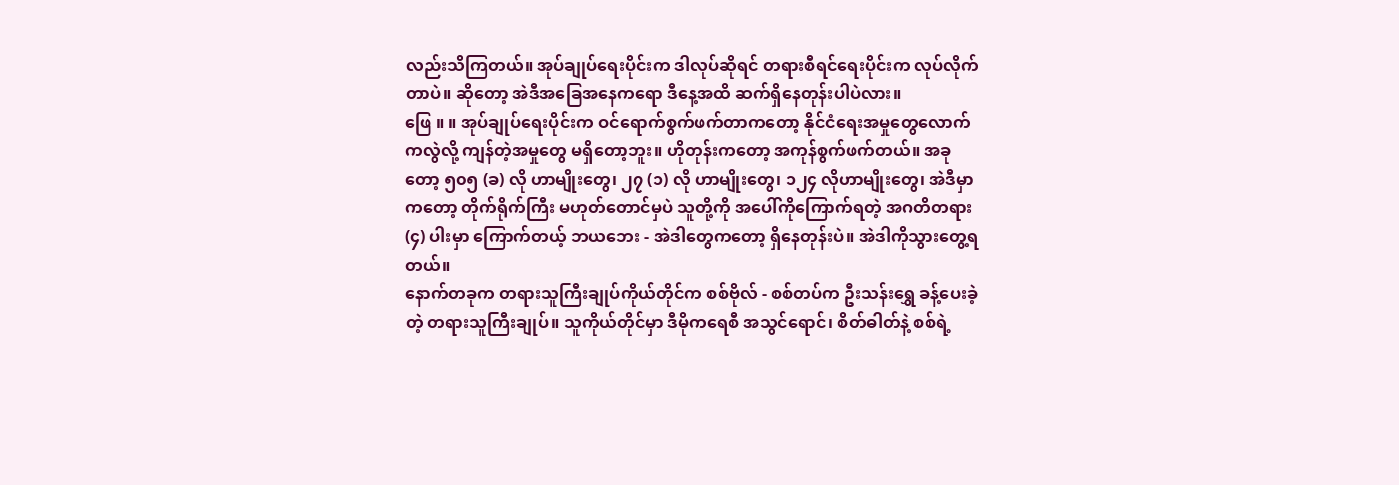လည်းသိကြတယ်။ အုပ်ချုပ်ရေးပိုင်းက ဒါလုပ်ဆိုရင် တရားစီရင်ရေးပိုင်းက လုပ်လိုက်တာပဲ။ ဆိုတော့ အဲဒီအခြေအနေကရော ဒီနေ့အထိ ဆက်ရှိနေတုန်းပါပဲလား။
ဖြေ ။ ။ အုပ်ချုပ်ရေးပိုင်းက ဝင်ရောက်စွက်ဖက်တာကတော့ နိုင်ငံရေးအမှုတွေလောက်ကလွဲလို့ ကျန်တဲ့အမှုတွေ မရှိတော့ဘူး။ ဟိုတုန်းကတော့ အကုန်စွက်ဖက်တယ်။ အခုတော့ ၅၀၅ (ခ) လို ဟာမျိုးတွေ၊ ၂၇ (၁) လို ဟာမျိုးတွေ၊ ၁၂၄ လိုဟာမျိုးတွေ၊ အဲဒီမှာကတော့ တိုက်ရိုက်ကြီး မဟုတ်တောင်မှပဲ သူတို့ကို အပေါ်ကိုကြောက်ရတဲ့ အဂတိတရား (၄) ပါးမှာ ကြောက်တယ့် ဘယဘေး - အဲဒါတွေကတော့ ရှိနေတုန်းပဲ။ အဲဒါကိုသွားတွေ့ရတယ်။
နောက်တခုက တရားသူကြီးချုပ်ကိုယ်တိုင်က စစ်ဗိုလ် - စစ်တပ်က ဦးသန်းရွှေ ခန့်ပေးခဲ့တဲ့ တရားသူကြီးချုပ်။ သူကိုယ်တိုင်မှာ ဒီမိုကရေစီ အသွင်ရောင်၊ စိတ်ဓါတ်နဲ့ စစ်ရဲ့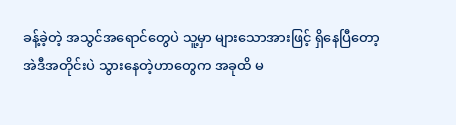ခန့်ခဲ့တဲ့ အသွင်အရောင်တွေပဲ သူ့မှာ များသောအားဖြင့် ရှိနေပြီတော့ အဲဒီအတိုင်းပဲ သွားနေတဲ့ဟာတွေက အခုထိ မ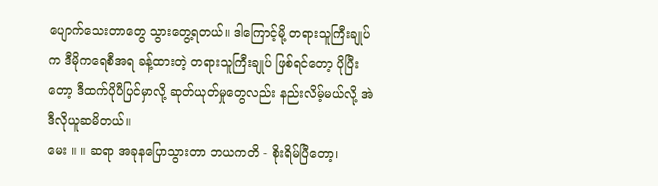ပျောက်သေးတာတွေ သွားတွေ့ရတယ်။ ဒါကြောင့်မို့ တရားသူကြီးချုပ်က ဒီမိုကရေစီအရ ခန့်ထားတဲ့ တရားသူကြီးချုပ် ဖြစ်ရင်တော့ ပိုပြီးတော့ ဒီထက်ပိုပီပြင်မှာလို့ ဆုတ်ယုတ်မှုတွေလည်း နည်းလိမ့်မယ်လို့ အဲဒီလိုယူဆမိတယ်။
မေး ။ ။ ဆရာ အခုနပြောသွားတာ ဘယကတိ - စိုးရိမ်ပြီတော့၊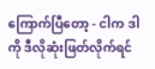ကြောက်ပြီတော့ - ငါက ဒါကို ဒီလိုဆုံးဖြတ်လိုက်ရင်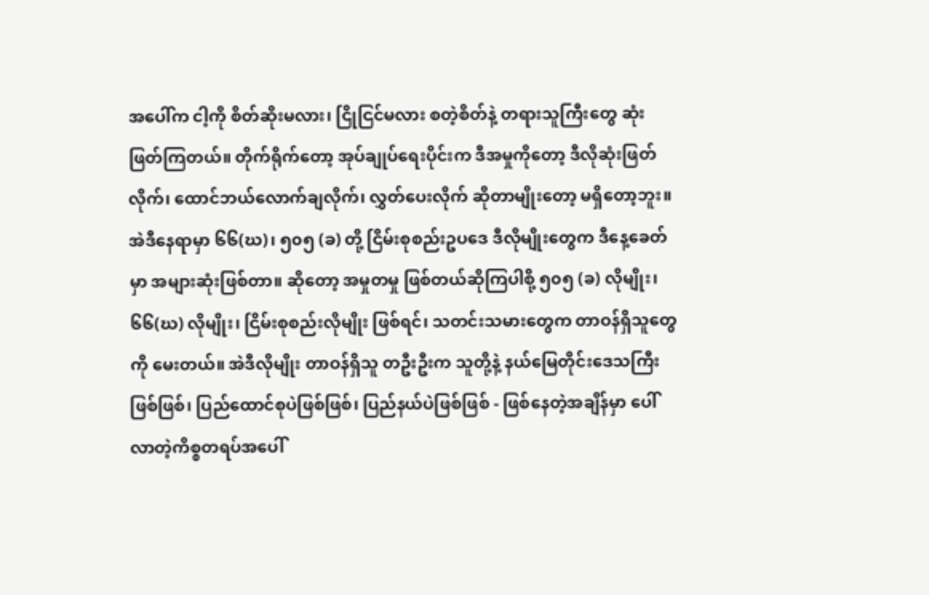အပေါ်က ငါ့ကို စိတ်ဆိုးမလား၊ ငြိုငြင်မလား စတဲ့စိတ်နဲ့ တရားသူကြီးတွေ ဆုံးဖြတ်ကြတယ်။ တိုက်ရိုက်တော့ အုပ်ချုပ်ရေးပိုင်းက ဒီအမှုကိုတော့ ဒီလိုဆုံးဖြတ်လိုက်၊ ထောင်ဘယ်လောက်ချလိုက်၊ လွှတ်ပေးလိုက် ဆိုတာမျိုးတော့ မရှိတော့ဘူး။ အဲဒီနေရာမှာ ၆၆(ဃ)၊ ၅၀၅ (ခ) တို့ ငြိမ်းစုစည်းဥပဒေ ဒီလိုမျိုးတွေက ဒီနေ့ခေတ်မှာ အများဆုံးဖြစ်တာ။ ဆိုတော့ အမှုတမှု ဖြစ်တယ်ဆိုကြပါစို့ ၅၀၅ (ခ) လိုမျိုး၊ ၆၆(ဃ) လိုမျိုး၊ ငြိမ်းစုစည်းလိုမျိုး ဖြစ်ရင်၊ သတင်းသမားတွေက တာဝန်ရှိသူတွေကို မေးတယ်။ အဲဒီလိုမျိုး တာဝန်ရှိသူ တဦးဦးက သူတို့နဲ့ နယ်မြေတိုင်းဒေသကြီးဖြစ်ဖြစ်၊ ပြည်ထောင်စုပဲဖြစ်ဖြစ်၊ ပြည်နယ်ပဲဖြစ်ဖြစ် - ဖြစ်နေတဲ့အချိန်မှာ ပေါ်လာတဲ့ကိစ္စတရပ်အပေါ်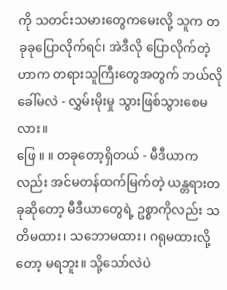ကို သတင်းသမားတွေကမေးလို့ သူက တခုခုပြောလိုက်ရင်၊ အဲဒီလို ပြောလိုက်တဲ့ဟာက တရားသူကြီးတွေအတွက် ဘယ်လိုခေါ်မလဲ - လွှမ်းမိုးမှု သွားဖြစ်သွားစေမလား။
ဖြေ ။ ။ တခုတော့ရှိတယ် - မီဒီယာကလည်း အင်မတန်ထက်မြက်တဲ့ ယန္တရားတခုဆိုတော့ မီဒီယာတွေရဲ့ ဥစ္စာကိုလည်း သတိမထား၊ သဘောမထား၊ ဂရုမထားလို့တော့ မရဘူး။ သို့သော်လဲပဲ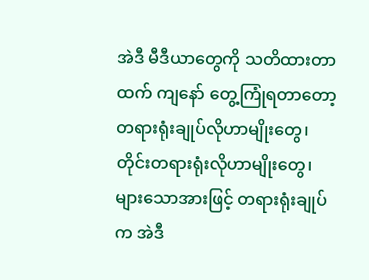အဲဒီ မီဒီယာတွေကို သတိထားတာထက် ကျနော် တွေ့ကြုံရတာတော့ တရားရုံးချုပ်လိုဟာမျိုးတွေ၊ တိုင်းတရားရုံးလိုဟာမျိုးတွေ၊ များသောအားဖြင့် တရားရုံးချုပ်က အဲဒီ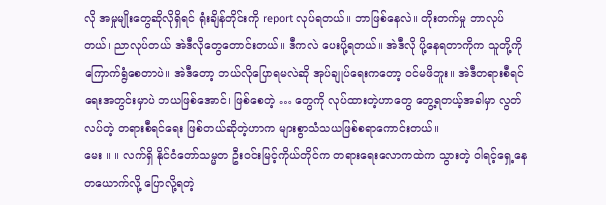လို အမှုမျိုးတွေဆိုလိုရှိရင် ရုံးချိန်တိုင်းကို report လုပ်ရတယ်။ ဘာဖြစ်နေလဲ။ တိုးတက်မှု ဘာလုပ်တယ်၊ ညာလုပ်တယ် အဲဒီလိုတွေတောင်းတယ်။ ဒီကလဲ ပေးပို့ရတယ်။ အဲဒီလို ပို့နေရတာကိုက သူတို့ကို ကြောက်ရွံစေတာပဲ။ အဲဒီတော့ ဘယ်လိုပြောရမလဲဆို အုပ်ချုပ်ရေးကတော့ ဝင်မဖိဘူး။ အဲဒီတရားစီရင်ရေးအတွင်းမှာပဲ ဘယဖြစ်အောင်၊ ဖြစ်စေတဲ့ … တွေကို လုပ်ထားတဲ့ဟာတွေ တွေ့ရတယ့်အခါမှာ လွတ်လပ်တဲ့ တရားစီရင်ရေး ဖြစ်တယ်ဆိုတဲ့ဟာက များစွာသံသယဖြစ်စရာကောင်းတယ်။
မေး ။ ။ လက်ရှိ နိုင်ငံတော်သမ္မတ ဦးဝင်းမြင့်ကိုယ်တိုင်က တရားရေးလောကထဲက သွားတဲ့ ဝါရင့်ရှေ့နေတယောက်လို့ ပြောလို့ရတဲ့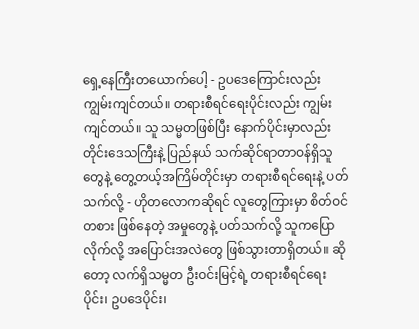ရှေ့နေကြီးတယောက်ပေါ့ - ဥပဒေကြောင်းလည်း ကျွမ်းကျင်တယ်။ တရားစီရင်ရေးပိုင်းလည်း ကျွမ်းကျင်တယ်။ သူ သမ္မတဖြစ်ပြီး နောက်ပိုင်းမှာလည်း တိုင်းဒေသကြီးနဲ့ ပြည်နယ် သက်ဆိုင်ရာတာဝန်ရှိသူတွေနဲ့ တွေ့တယ့်အကြိမ်တိုင်းမှာ တရားစီရင်ရေးနဲ့ ပတ်သက်လို့ - ဟိုတလောကဆိုရင် လူတွေကြားမှာ စိတ်ဝင်တစား ဖြစ်နေတဲ့ အမှုတွေနဲ့ ပတ်သက်လို့ သူကပြောလိုက်လို့ အပြောင်းအလဲတွေ ဖြစ်သွားတာရှိတယ်။ ဆိုတော့ လက်ရှိသမ္မတ ဦးဝင်းမြင့်ရဲ့ တရားစီရင်ရေးပိုင်း၊ ဥပဒေပိုင်း၊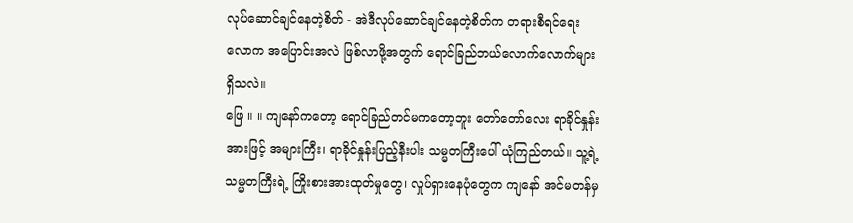လုပ်ဆောင်ချင်နေတဲ့စိတ် - အဲဒီလုပ်ဆောင်ချင်နေတဲ့စိတ်က တရားစီရင်ရေးလောက အပြောင်းအလဲ ဖြစ်လာဖို့အတွက် ရောင်ခြည်ဘယ်လောက်လောက်များ ရှိသလဲ။
ဖြေ ။ ။ ကျနော်ကတော့ ရောင်ခြည်တင်မကတော့ဘူး တော်တော်လေး ရာခိုင်နှုန်းအားဖြင့် အများကြီး၊ ရာခိုင်နှုန်းပြည့်နီးပါး သမ္မတကြီးပေါ် ယုံကြည်တယ်။ သူ့ရဲ့ သမ္မတကြီးရဲ့ ကြိုးစားအားထုတ်မှုတွေ၊ လှုပ်ရှားနေပုံတွေက ကျနော် အင်မတန်မှ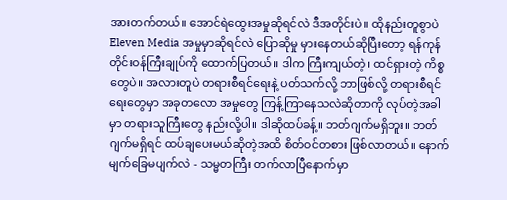အားတက်တယ်။ အောင်ရဲထွေးအမှုဆိုရင်လဲ ဒီအတိုင်းပဲ။ ထိုနည်းတူစွာပဲ Eleven Media အမှုမှာဆိုရင်လဲ ပြောဆိုမှု မှားနေတယ်ဆိုပြီးတော့ ရန်ကုန်တိုင်းဝန်ကြီးချုပ်ကို ထောက်ပြတယ်။ ဒါက ကြီးကျယ်တဲ့၊ ထင်ရှားတဲ့ ကိစ္စတွေပဲ။ အလားတူပဲ တရားစီရင်ရေးနဲ့ ပတ်သက်လို့ ဘာဖြစ်လို့ တရားစီရင်ရေးတွေမှာ အခုတလော အမှုတွေ ကြန့်ကြာနေသလဲဆိုတာကို လုပ်တဲ့အခါမှာ တရားသူကြီးတွေ နည်းလို့ပါ။ ဒါဆိုထပ်ခန့်။ ဘတ်ဂျက်မရှိဘူး။ ဘတ်ဂျက်မရှိရင် ထပ်ချပေးမယ်ဆိုတဲ့အထိ စိတ်ဝင်တစား ဖြစ်လာတယ်။ နောက် မျက်ခြေမပျက်လဲ - သမ္မတကြီး တက်လာပြီနောက်မှာ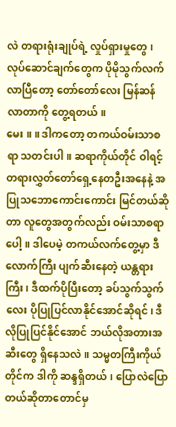လဲ တရားရုံးချုပ်ရဲ့ လှုပ်ရှားမှုတွေ၊ လုပ်ဆောင်ချက်တွေက ပိုမိုသွက်လက်လာပြီတော့ တော်တော်လေး မြန်ဆန်လာတာကို တွေ့ရတယ်။
မေး ။ ။ ဒါကတော့ တကယ်ဝမ်းသာစရာ သတင်းပါ။ ဆရာကိုယ်တိုင် ဝါရင့်တရားလွှတ်တော်ရှေ့နေတဦးအနေနဲ့ အပြုသဘောကောင်းကောင်း မြင်တယ်ဆိုတာ လူတွေအတွက်လည်း ဝမ်းသာစရာပေါ့။ ဒါပေမဲ့ တကယ်လက်တွေ့မှာ ဒီလောက်ကြီး ပျက်ဆီးနေတဲ့ ယန္တရားကြီး၊ ဒီထက်ပိုပြီးတော့ ခပ်သွက်သွက်လေး ပိုပြုပြင်လာနိုင်အောင်ဆိုရင်၊ ဒီလိုပြုပြင်နိုင်အောင် ဘယ်လိုအတားအဆီးတွေ ရှိနေသလဲ။ သမ္မတကြီးကိုယ်တိုင်က ဒါကို ဆန္ဒရှိတယ်၊ ပြောလဲပြောတယ်ဆိုတာတောင်မှ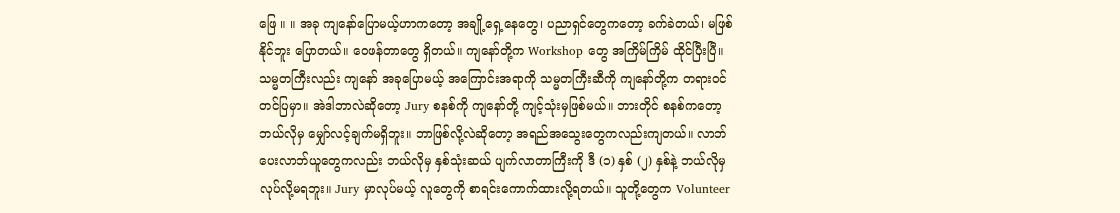ဖြေ ။ ။ အခု ကျနော်ပြောမယ့်ဟာကတော့ အချို့ရှေ့နေတွေ၊ ပညာရှင်တွေကတော့ ခက်ခဲတယ်၊ မဖြစ်နိုင်ဘူး ပြောတယ်။ ဝေဖန်တာတွေ ရှိတယ်။ ကျနော်တို့က Workshop တွေ အကြိမ်ကြိမ် ထိုင်ပြီးပြီ။ သမ္မတကြီးလည်း ကျနော် အခုပြောမယ့် အကြောင်းအရာကို သမ္မတကြီးဆီကို ကျနော်တို့က တရားဝင်တင်ပြမှာ။ အဲဒါဘာလဲဆိုတော့ Jury စနစ်ကို ကျနော်တို့ ကျင့်သုံးမှဖြစ်မယ်။ ဘားတိုင် စနစ်ကတော့ ဘယ်လိုမှ မျှော်လင့်ချက်မရှိဘူး။ ဘာဖြစ်လို့လဲဆိုတော့ အရည်အသွေးတွေကလည်းကျတယ်။ လာဘ်ပေးလာဘ်ယူတွေကလည်း ဘယ်လိုမှ နှစ်သုံးဆယ် ပျက်လာတာကြီးကို ဒီ (၁) နှစ် (၂) နှစ်နဲ့ ဘယ်လိုမှ လုပ်လို့မရဘူး။ Jury မှာလုပ်မယ့် လူတွေကို စာရင်းကောက်ထားလို့ရတယ်။ သူတို့တွေက Volunteer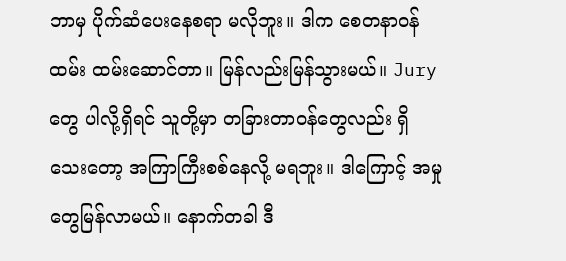ဘာမှ ပိုက်ဆံပေးနေစရာ မလိုဘူး။ ဒါက စေတနာဝန်ထမ်း ထမ်းဆောင်တာ။ မြန်လည်းမြန်သွားမယ်။ Jury တွေ ပါလို့ရှိရင် သူတို့မှာ တခြားတာဝန်တွေလည်း ရှိသေးတော့ အကြာကြီးစစ်နေလို့ မရဘူး။ ဒါကြောင့် အမှုတွေမြန်လာမယ်။ နောက်တခါ ဒီ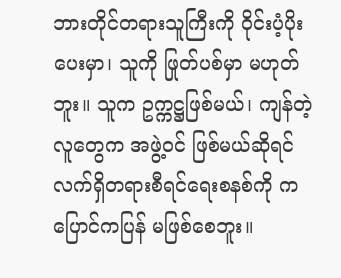ဘားတိုင်တရားသူကြီးကို ဝိုင်းပံ့ပိုးပေးမှာ၊ သူကို ဖြုတ်ပစ်မှာ မဟုတ်ဘူး။ သူက ဥက္ကဋ္ဌဖြစ်မယ်၊ ကျန်တဲ့လူတွေက အဖွဲ့ဝင် ဖြစ်မယ်ဆိုရင် လက်ရှိတရားစီရင်ရေးစနစ်ကို ကပြောင်ကပြန် မဖြစ်စေဘူး။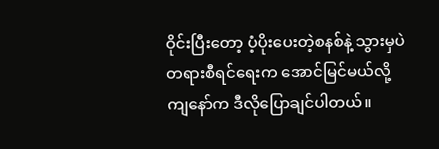ဝိုင်းပြီးတော့ ပံ့ပိုးပေးတဲ့စနစ်နဲ့ သွားမှပဲ တရားစီရင်ရေးက အောင်မြင်မယ်လို့ ကျနော်က ဒီလိုပြောချင်ပါတယ်။